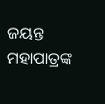ଜୟନ୍ତ ମହାପାତ୍ରଙ୍କ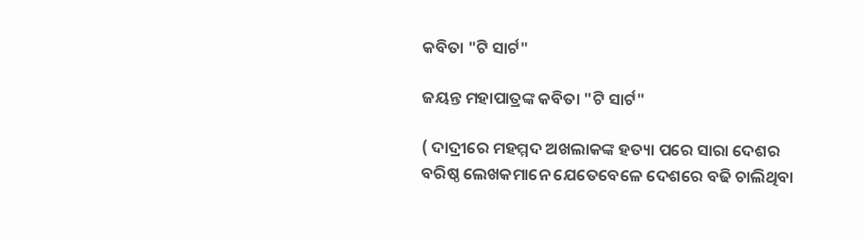କବିତା "ଟି ସାର୍ଟ"

ଜୟନ୍ତ ମହାପାତ୍ରଙ୍କ କବିତା "ଟି ସାର୍ଟ"

( ଦାଦ୍ରୀରେ ମହମ୍ମଦ ଅଖଲାକଙ୍କ ହତ୍ୟା ପରେ ସାରା ଦେଶର ବରିଷ୍ଠ ଲେଖକମାନେ ଯେତେବେଳେ ଦେଶରେ ବଢି ଚାଲିଥିବା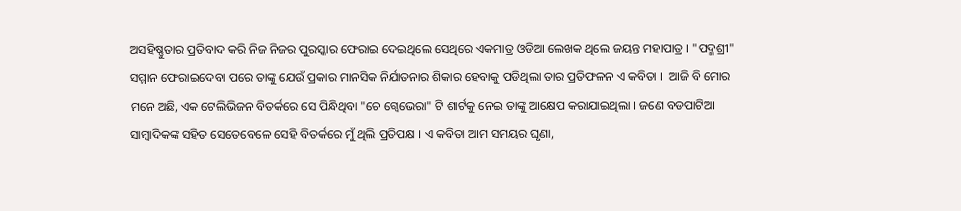ଅସହିଷ୍ଣୁତାର ପ୍ରତିବାଦ କରି ନିଜ ନିଜର ପୁରସ୍କାର ଫେରାଇ ଦେଇଥିଲେ ସେଥିରେ ଏକମାତ୍ର ଓଡିଆ ଲେଖକ ଥିଲେ ଜୟନ୍ତ ମହାପାତ୍ର । "ପଦ୍ମଶ୍ରୀ" ସମ୍ମାନ ଫେରାଇଦେବା ପରେ ତାଙ୍କୁ ଯେଉଁ ପ୍ରକାର ମାନସିକ ନିର୍ଯାତନାର ଶିକାର ହେବାକୁ ପଡିଥିଲା ତାର ପ୍ରତିଫଳନ ଏ କବିତା ।  ଆଜି ବି ମୋର ମନେ ଅଛି, ଏକ ଟେଲିଭିଜନ ବିତର୍କରେ ସେ ପିନ୍ଧିଥିବା "ଚେ ଗ୍ୱେଭେରା" ଟି ଶାର୍ଟକୁ ନେଇ ତାଙ୍କୁ ଆକ୍ଷେପ କରାଯାଇଥିଲା । ଜଣେ ବଡପାଟିଆ ସାମ୍ବାଦିକଙ୍କ ସହିତ ସେତେବେଳେ ସେହି ବିତର୍କରେ ମୁଁ ଥିଲି ପ୍ରତିପକ୍ଷ । ଏ କବିତା ଆମ ସମୟର ଘୃଣା,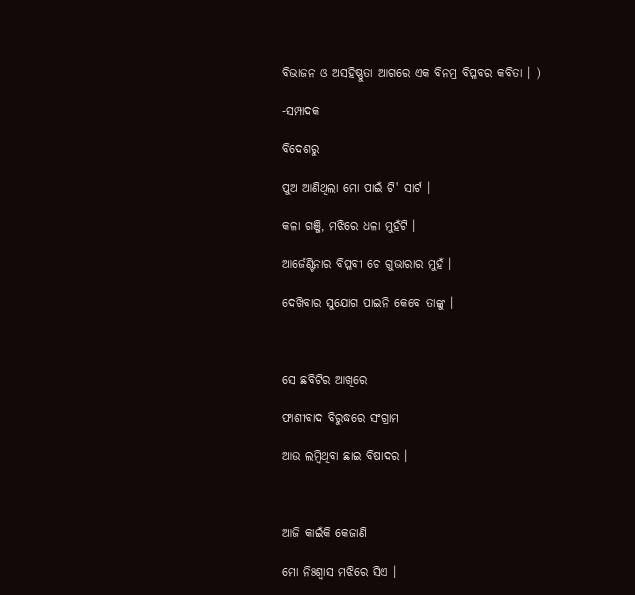ବିଭାଜନ ଓ ଅସହିଷ୍ଣୁତା ଆଗରେ ଏକ ବିନମ୍ର ବିପ୍ଳବର କବିତା । )

-ସମ୍ପାଦକ

ବିଦେଶରୁ

ପୁଅ ଆଣିଥିଲା ମୋ ପାଇଁ ଟି' ସାର୍ଟ ।

କଳା ଗଞ୍ଜି, ମଝିରେ ଧଳା ମୁହଁଟି ।

ଆର୍ଜେଣ୍ଟିନାର ବିପ୍ଳବୀ ଚେ ଗୁଭାରାର ମୁହଁ ।

ଦେଖ‌ିବାର ସୁଯୋଗ ପାଇନି କେବେ ତାଙ୍କୁ ।



ସେ ଛବିଟିର ଆଖିରେ

ଫାଶୀବାଦ ବିରୁଦ୍ଧରେ ସଂଗ୍ରାମ

ଆଉ ଲମ୍ବିଥିବା ଛାଇ ବିଷାଦର ।



ଆଜି କାଇଁକି କେଜାଣି

ମୋ ନିଃଶ୍ବାସ ମଝିରେ ସିଏ ।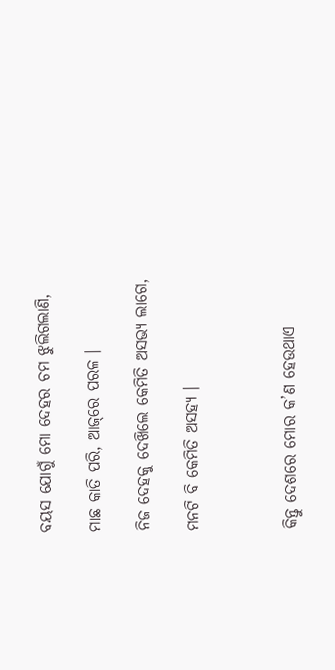ବୟସ ଯୋଗୁଁ ମୋ ଦେହର ଚମ ଝୁଲିଗଲାଣି,

ମାଛ କାତି ପରି, ଆଜ୍‌ରେ ପରଳ ।

ନିଜ ଦେହକୁ ଦେଖ‌ିଲେ କେମିତି ଅସଭ୍ୟ ଲାଗେ,

ମନଟି ବି କେମିତି ଅସହ୍ୟ ।



କିନ୍ତୁ ଦେଶରେ ମୋର କ’ଣ ହେଉଥାଏ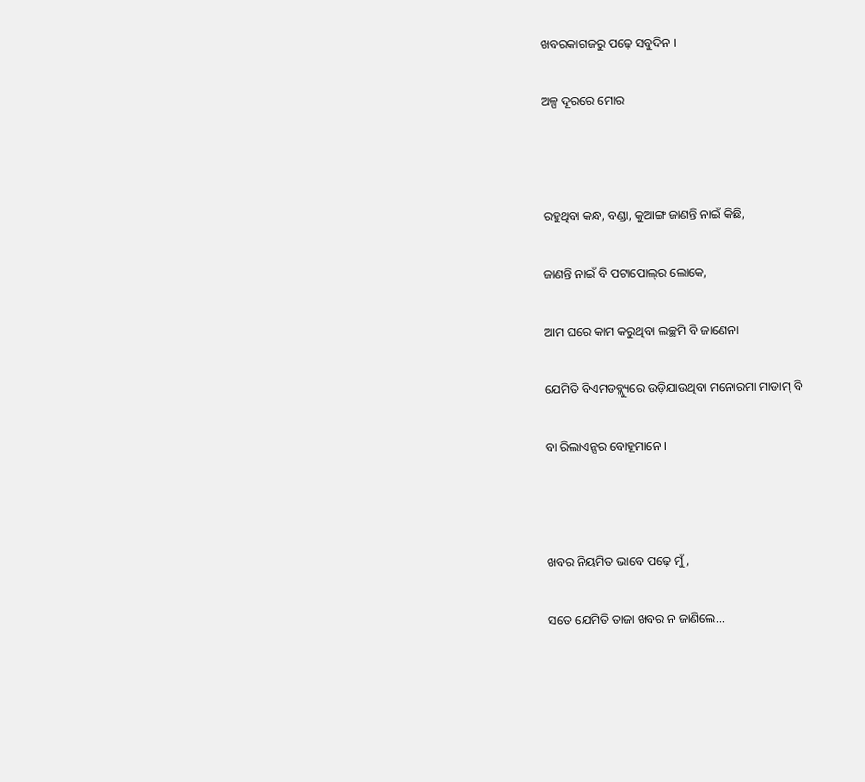ଖବରକାଗଜରୁ ପଢ଼େ ସବୁଦିନ ।

ଅଳ୍ପ ଦୂରରେ ମୋର



ରହୁଥିବା କନ୍ଧ, ବଣ୍ଡା, କୁଆଙ୍ଗ ଜାଣନ୍ତି ନାଇଁ କିଛି,

ଜାଣନ୍ତି ନାଇଁ ବି ପଟାପୋଲ୍‌ର ଲୋକେ,

ଆମ ଘରେ କାମ କରୁଥିବା ଲଚ୍ଛମି ବି ଜାଣେନା

ଯେମିତି ବିଏମଡବ୍ଲ୍ୟୁରେ ଉଡ଼ିଯାଉଥିବା ମନୋରମା ମାଡାମ୍ ବି

ବା ରିଲାଏନ୍ସର ବୋହୂମାନେ ।



ଖବର ନିୟମିତ ଭାବେ ପଢ଼େ ମୁଁ,

ସତେ ଯେମିତି ତାଜା ଖବର ନ ଜାଣିଲେ...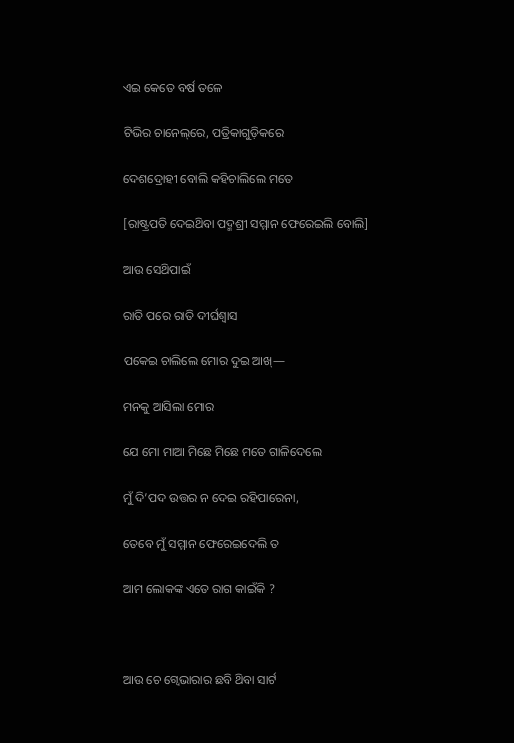ଏଇ କେତେ ବର୍ଷ ତଳେ

ଟିଭିର ଚାନେଲ୍‌ରେ, ପତ୍ରିକାଗୁଡ଼ିକରେ

ଦେଶଦ୍ରୋହୀ ବୋଲି କହିଚାଲିଲେ ମତେ

[ରାଷ୍ଟ୍ରପତି ଦେଇଥ‌ିବା ପଦ୍ମଶ୍ରୀ ସମ୍ମାନ ଫେରେଇଲି ବୋଲି]

ଆଉ ସେଥ‌ିପାଇଁ

ରାତି ପରେ ରାତି ଦୀର୍ଘଶ୍ବାସ

ପକେଇ ଚାଲିଲେ ମୋର ଦୁଇ ଆଖ୍—

ମନକୁ ଆସିଲା ମୋର

ଯେ ମୋ ମାଆ ମିଛେ ମିଛେ ମତେ ଗାଳିଦେଲେ

ମୁଁ ଦି’ପଦ ଉତ୍ତର ନ ଦେଇ ରହିପାରେନା,

ତେବେ ମୁଁ ସମ୍ମାନ ଫେରେଇଦେଲି ତ

ଆମ ଲୋକଙ୍କ ଏତେ ରାଗ କାଇଁକି ?



ଆଉ ଚେ ଗ୍ୱେଭାରାର ଛବି ଥ‌ିବା ସାର୍ଟ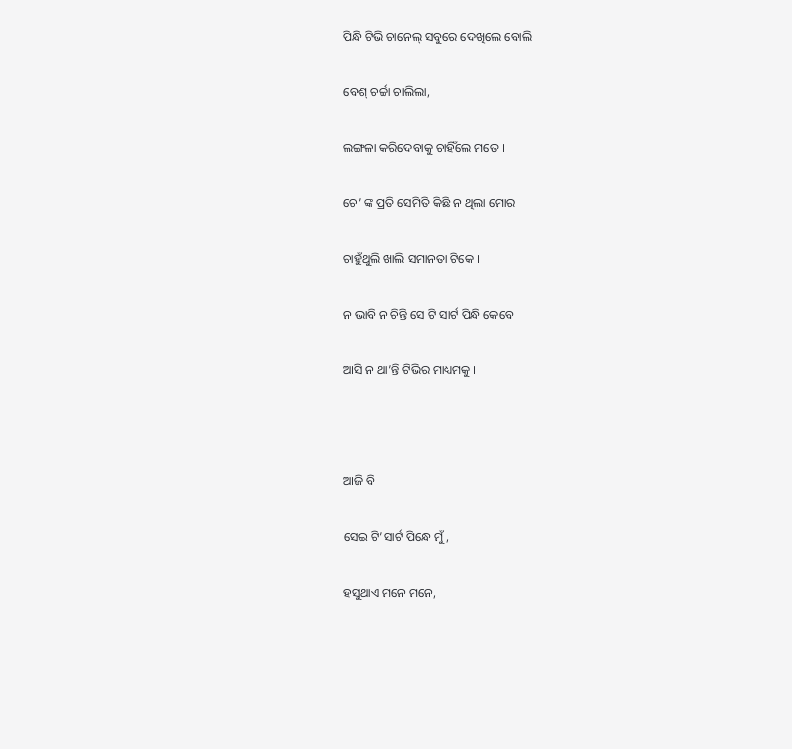ପିନ୍ଧି ଟିଭି ଚାନେଲ୍ ସବୁରେ ଦେଖିଲେ ବୋଲି

ବେଶ୍ ଚର୍ଚ୍ଚା ଚାଲିଲା,

ଲଙ୍ଗଳା କରିଦେବାକୁ ଚାହିଁଲେ ମତେ ।

ଚେ’ ଙ୍କ ପ୍ରତି ସେମିତି କିଛି ନ ଥିଲା ମୋର

ଚାହୁଁଥୁଲି ଖାଲି ସମାନତା ଟିକେ ।

ନ ଭାବି ନ ଚିନ୍ତି ସେ ଟି ସାର୍ଟ ପିନ୍ଧି କେବେ

ଆସି ନ ଥା’ନ୍ତି ଟିଭିର ମାଧ୍ୟମକୁ ।



ଆଜି ବି

ସେଇ ଟି’ସାର୍ଟ ପିନ୍ଧେ ମୁଁ,

ହସୁଥାଏ ମନେ ମନେ,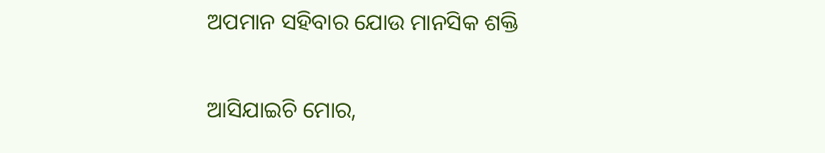ଅପମାନ ସହିବାର ଯୋଉ ମାନସିକ ଶକ୍ତି

ଆସିଯାଇଚି ମୋର,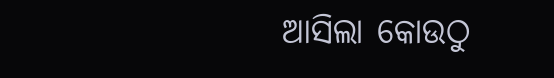ଆସିଲା କୋଉଠୁ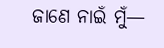ଜାଣେ ନାଇଁ ମୁଁ—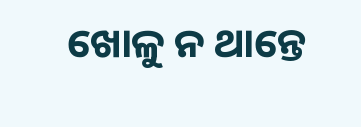ଖୋଳୁ ନ ଥାନ୍ତେ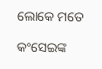ଲୋକେ ମତେ

କଂସେଇଙ୍କ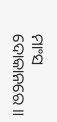ମାଂସ ଦୋକାନରେ ॥